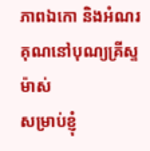ភាពឯកោ និងអំណរគុណនៅបុណ្យគ្រីស្ទម៉ាស់
សម្រាប់ខ្ញុំ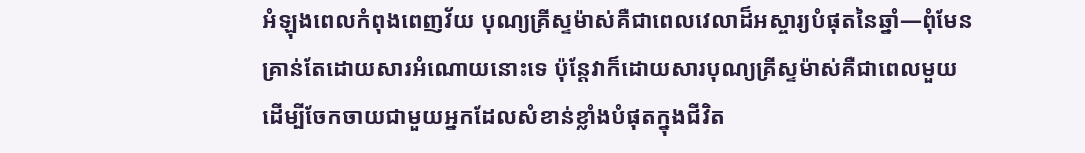អំឡុងពេលកំពុងពេញវ័យ បុណ្យគ្រីស្ទម៉ាស់គឺជាពេលវេលាដ៏អស្ចារ្យបំផុតនៃឆ្នាំ—ពុំមែនគ្រាន់តែដោយសារអំណោយនោះទេ ប៉ុន្តែវាក៏ដោយសារបុណ្យគ្រីស្ទម៉ាស់គឺជាពេលមួយដើម្បីចែកចាយជាមួយអ្នកដែលសំខាន់ខ្លាំងបំផុតក្នុងជីវិត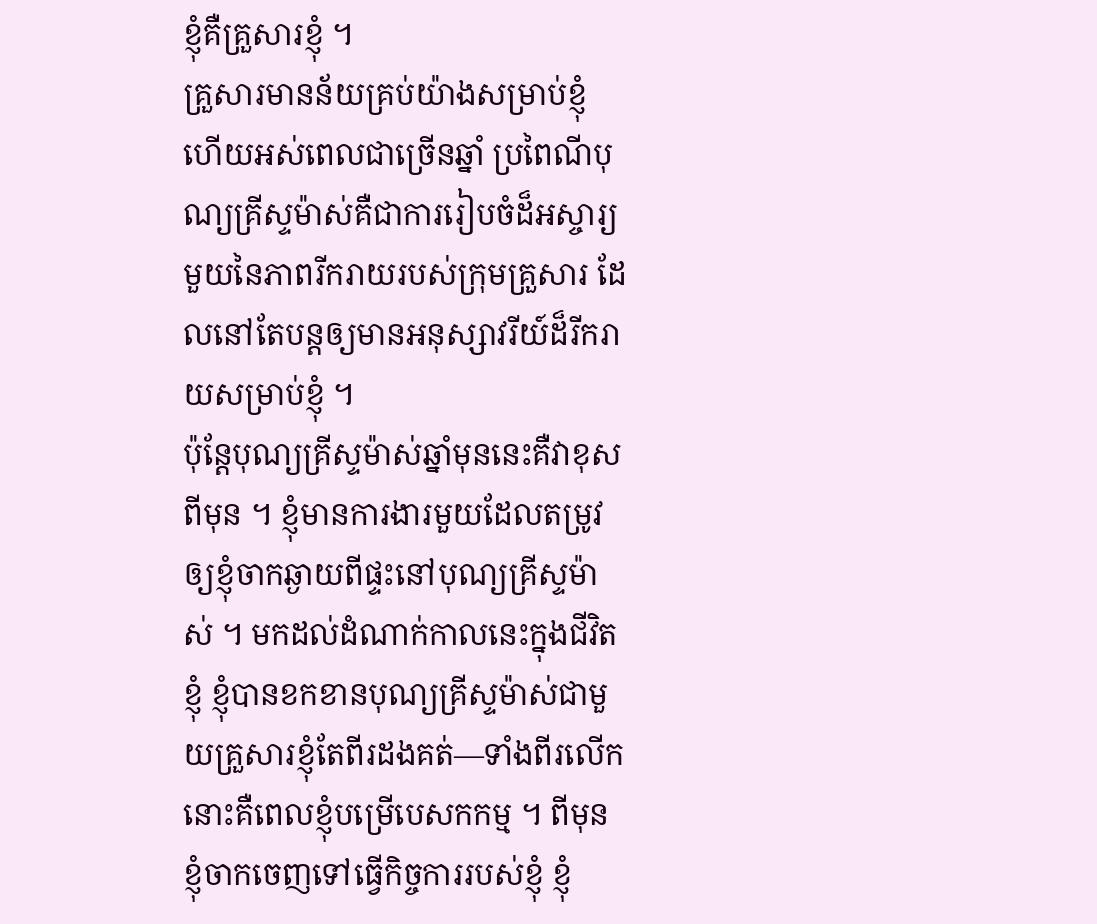ខ្ញុំគឺគ្រួសារខ្ញុំ ។
គ្រួសារមានន័យគ្រប់យ៉ាងសម្រាប់ខ្ញុំ ហើយអស់ពេលជាច្រើនឆ្នាំ ប្រពៃណីបុណ្យគ្រីស្ទម៉ាស់គឺជាការរៀបចំដ៏អស្ចារ្យមួយនៃភាពរីករាយរបស់ក្រុមគ្រួសារ ដែលនៅតែបន្តឲ្យមានអនុស្សាវរីយ៍ដ៏រីករាយសម្រាប់ខ្ញុំ ។
ប៉ុន្ដែបុណ្យគ្រីស្ទម៉ាស់ឆ្នាំមុននេះគឺវាខុសពីមុន ។ ខ្ញុំមានការងារមួយដែលតម្រូវឲ្យខ្ញុំចាកឆ្ងាយពីផ្ទះនៅបុណ្យគ្រីស្ទម៉ាស់ ។ មកដល់ដំណាក់កាលនេះក្នុងជីវិតខ្ញុំ ខ្ញុំបានខកខានបុណ្យគ្រីស្ទម៉ាស់ជាមួយគ្រួសារខ្ញុំតែពីរដងគត់—ទាំងពីរលើកនោះគឺពេលខ្ញុំបម្រើបេសកកម្ម ។ ពីមុនខ្ញុំចាកចេញទៅធ្វើកិច្ចការរបស់ខ្ញុំ ខ្ញុំ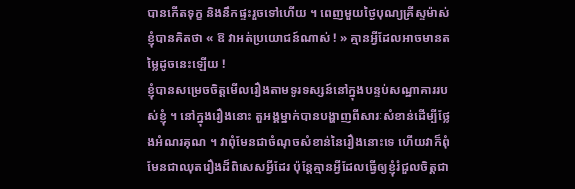បានកើតទុក្ខ និងនឹកផ្ទះរួចទៅហើយ ។ ពេញមួយថ្ងៃបុណ្យគ្រីស្ទម៉ាស់ ខ្ញុំបានគិតថា « ឱ វាអត់ប្រយោជន៍ណាស់ ! » គ្មានអ្វីដែលអាចមានតម្លៃដូចនេះឡើយ !
ខ្ញុំបានសម្រេចចិត្តមើលរឿងតាមទូរទស្សន៍នៅក្នុងបន្ទប់សណ្ឋាគាររបស់ខ្ញុំ ។ នៅក្នុងរឿងនោះ តួអង្គម្នាក់បានបង្ហាញពីសារៈសំខាន់ដើម្បីថ្លែងអំណរគុណ ។ វាពុំមែនជាចំណុចសំខាន់នៃរឿងនោះទេ ហើយវាក៏ពុំមែនជាឈុតរឿងដ៏ពិសេសអ្វីដែរ ប៉ុន្តែគ្មានអ្វីដែលធ្វើឲ្យខ្ញុំរំជួលចិត្តជា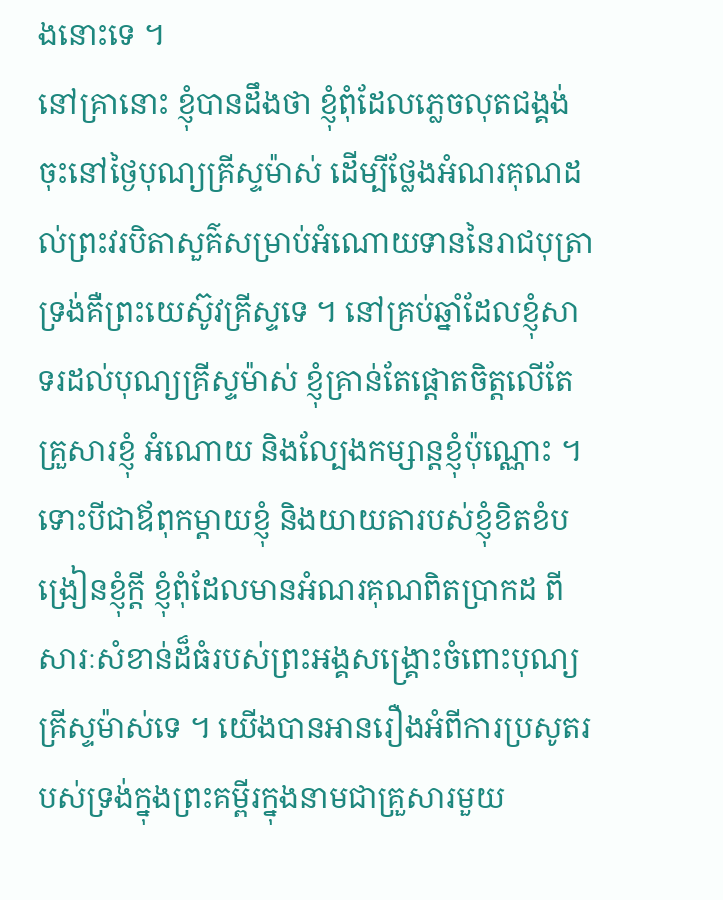ងនោះទេ ។
នៅគ្រានោះ ខ្ញុំបានដឹងថា ខ្ញុំពុំដែលភ្លេចលុតជង្គង់ចុះនៅថ្ងៃបុណ្យគ្រីស្ទម៉ាស់ ដើម្បីថ្លែងអំណរគុណដល់ព្រះវរបិតាសួគ៌សម្រាប់អំណោយទាននៃរាជបុត្រាទ្រង់គឺព្រះយេស៊ូវគ្រីស្ទទេ ។ នៅគ្រប់ឆ្នាំដែលខ្ញុំសាទរដល់បុណ្យគ្រីស្ទម៉ាស់ ខ្ញុំគ្រាន់តែផ្តោតចិត្តលើតែគ្រួសារខ្ញុំ អំណោយ និងល្បែងកម្សាន្តខ្ញុំប៉ុណ្ណោះ ។ ទោះបីជាឪពុកម្តាយខ្ញុំ និងយាយតារបស់ខ្ញុំខិតខំបង្រៀនខ្ញុំក្តី ខ្ញុំពុំដែលមានអំណរគុណពិតប្រាកដ ពីសារៈសំខាន់ដ៏ធំរបស់ព្រះអង្គសង្គ្រោះចំពោះបុណ្យគ្រីស្ទម៉ាស់ទេ ។ យើងបានអានរឿងអំពីការប្រសូតរបស់ទ្រង់ក្នុងព្រះគម្ពីរក្នុងនាមជាគ្រួសារមួយ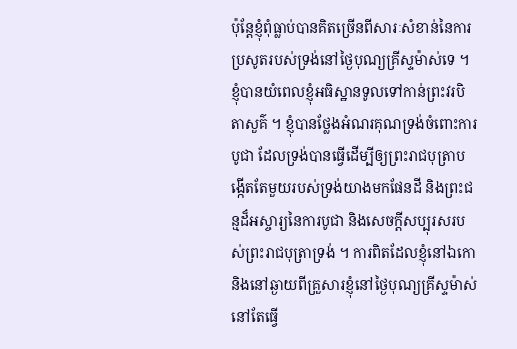ប៉ុន្តែខ្ញុំពុំធ្លាប់បានគិតច្រើនពីសារៈសំខាន់នៃការប្រសូតរបស់ទ្រង់នៅថ្ងៃបុណ្យគ្រីស្ទម៉ាស់ទេ ។
ខ្ញុំបានយំពេលខ្ញុំអធិស្ឋានទូលទៅកាន់ព្រះវរបិតាសួគ៌ ។ ខ្ញុំបានថ្លែងអំណរគុណទ្រង់ចំពោះការបូជា ដែលទ្រង់បានធ្វើដើម្បីឲ្យព្រះរាជបុត្រាបង្កើតតែមួយរបស់ទ្រង់យាងមកផែនដី និងព្រះជន្មដ៏អស្ចារ្យនៃការបូជា និងសេចក្តីសប្បុរសរបស់ព្រះរាជបុត្រាទ្រង់ ។ ការពិតដែលខ្ញុំនៅឯកោ និងនៅឆ្ងាយពីគ្រួសារខ្ញុំនៅថ្ងៃបុណ្យគ្រីស្ទម៉ាស់នៅតែធ្វើ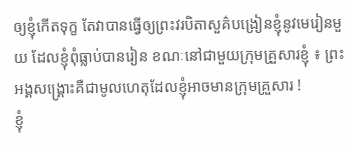ឲ្យខ្ញុំកើតទុក្ខ តែវាបានធ្វើឲ្យព្រះវរបិតាសួគ៌បង្រៀនខ្ញុំនូវមេរៀនមួយ ដែលខ្ញុំពុំធ្លាប់បានរៀន ខណៈនៅជាមួយក្រុមគ្រួសារខ្ញុំ ៖ ព្រះអង្គសង្គ្រោះគឺជាមូលហេតុដែលខ្ញុំអាចមានក្រុមគ្រួសារ !
ខ្ញុំ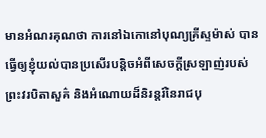មានអំណរគុណថា ការនៅឯកោនៅបុណ្យគ្រីស្ទម៉ាស់ បានធ្វើឲ្យខ្ញុំយល់បានប្រសើរបន្តិចអំពីសេចក្តីស្រឡាញ់របស់ព្រះវរបិតាសួគ៌ និងអំណោយដ៏និរន្តរ៍នៃរាជបុ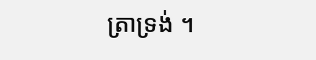ត្រាទ្រង់ ។